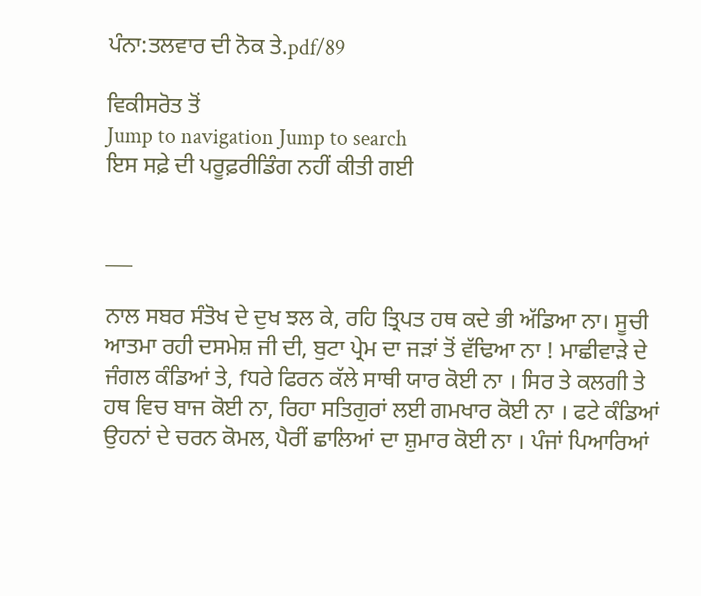ਪੰਨਾ:ਤਲਵਾਰ ਦੀ ਨੋਕ ਤੇ.pdf/89

ਵਿਕੀਸਰੋਤ ਤੋਂ
Jump to navigation Jump to search
ਇਸ ਸਫ਼ੇ ਦੀ ਪਰੂਫ਼ਰੀਡਿੰਗ ਨਹੀਂ ਕੀਤੀ ਗਈ


___

ਨਾਲ ਸਬਰ ਸੰਤੋਖ ਦੇ ਦੁਖ ਝਲ ਕੇ, ਰਹਿ ਤ੍ਰਿਪਤ ਹਥ ਕਦੇ ਭੀ ਅੱਡਿਆ ਨਾ। ਸੂਚੀ ਆਤਮਾ ਰਹੀ ਦਸਮੇਸ਼ ਜੀ ਦੀ, ਬੁਟਾ ਪ੍ਰੇਮ ਦਾ ਜੜਾਂ ਤੋਂ ਵੱਢਿਆ ਨਾ ! ਮਾਛੀਵਾੜੇ ਦੇ ਜੰਗਲ ਕੰਡਿਆਂ ਤੇ, fਧਰੇ ਫਿਰਨ ਕੱਲੇ ਸਾਥੀ ਯਾਰ ਕੋਈ ਨਾ । ਸਿਰ ਤੇ ਕਲਗੀ ਤੇ ਹਥ ਵਿਚ ਬਾਜ ਕੋਈ ਨਾ, ਰਿਹਾ ਸਤਿਗੁਰਾਂ ਲਈ ਗਮਖਾਰ ਕੋਈ ਨਾ । ਫਟੇ ਕੰਡਿਆਂ ਉਹਨਾਂ ਦੇ ਚਰਨ ਕੋਮਲ, ਪੈਰੀਂ ਛਾਲਿਆਂ ਦਾ ਸ਼ੁਮਾਰ ਕੋਈ ਨਾ । ਪੰਜਾਂ ਪਿਆਰਿਆਂ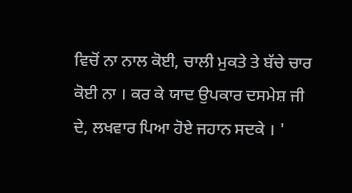ਵਿਚੋਂ ਨਾ ਨਾਲ ਕੋਈ, ਚਾਲੀ ਮੁਕਤੇ ਤੇ ਬੱਚੇ ਚਾਰ ਕੋਈ ਨਾ । ਕਰ ਕੇ ਯਾਦ ਉਪਕਾਰ ਦਸਮੇਸ਼ ਜੀ ਦੇ, ਲਖਵਾਰ ਪਿਆ ਹੋਏ ਜਹਾਨ ਸਦਕੇ । '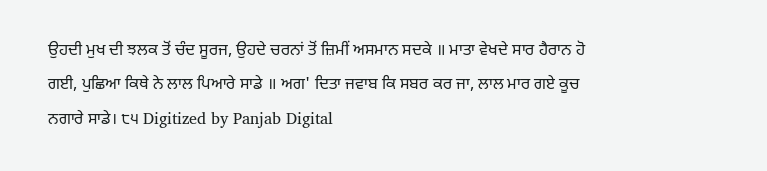ਉਹਦੀ ਮੁਖ ਦੀ ਝਲਕ ਤੋਂ ਚੰਦ ਸੂਰਜ, ਉਹਦੇ ਚਰਨਾਂ ਤੋਂ ਜ਼ਿਮੀਂ ਅਸਮਾਨ ਸਦਕੇ ॥ ਮਾਤਾ ਵੇਖਦੇ ਸਾਰ ਹੈਰਾਨ ਹੋ ਗਈ, ਪੁਛਿਆ ਕਿਥੇ ਨੇ ਲਾਲ ਪਿਆਰੇ ਸਾਡੇ ॥ ਅਗ' ਦਿਤਾ ਜਵਾਬ ਕਿ ਸਬਰ ਕਰ ਜਾ, ਲਾਲ ਮਾਰ ਗਏ ਕੂਚ ਨਗਾਰੇ ਸਾਡੇ। ੮੫ Digitized by Panjab Digital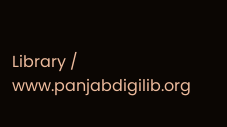Library / www.panjabdigilib.org